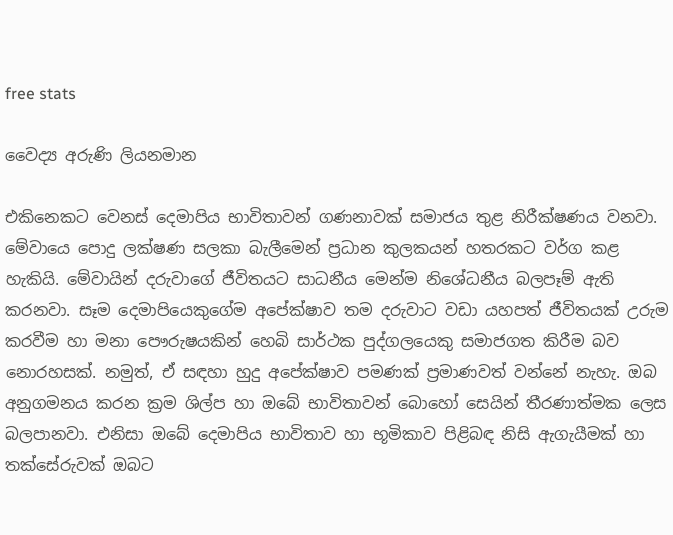free stats

වෛද්‍ය අරුණි ලියනමාන

එකිනෙකට වෙනස් දෙමාපිය භාවිතාවන් ගණනාවක් සමාජය තුළ නිරීක්ෂණය වනවා. මේවායෙ පොදු ලක්ෂණ සලකා බැලීමෙන් ප්‍රධාන කුලකයන් හතරකට වර්ග කළ හැකියි. මේවායින් දරුවාගේ ජීවිතයට සාධනීය මෙන්ම නිශේධනීය බලපෑම් ඇති කරනවා. සෑම දෙමාපියෙකුගේම අපේක්ෂාව තම දරුවාට වඩා යහපත් ජීවිතයක් උරුම කරවීම හා මනා පෞරුෂයකින් හෙබි සාර්ථක පුද්ගලයෙකු සමාජගත කිරීම බව නොරහසක්. නමුත්, ඒ සඳහා හුදු අපේක්ෂාව පමණක් ප්‍රමාණවත් වන්නේ නැහැ. ඔබ අනුගමනය කරන ක්‍රම ශිල්ප හා ඔබේ භාවිතාවන් බොහෝ සෙයින් තීරණාත්මක ලෙස බලපානවා. එනිසා ඔබේ දෙමාපිය භාවිතාව හා භූමිකාව පිළිබඳ නිසි ඇගැයීමක් හා තක්සේරුවක් ඔබට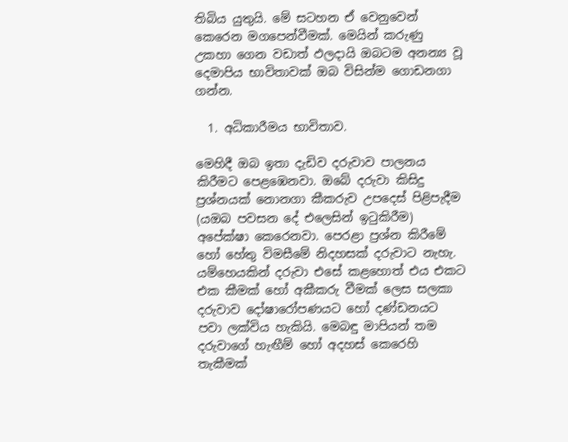තිබිය යුතුයි. මේ සටහන ඒ වෙනුවෙන් කෙරෙන මගපෙන්වීමක්. මෙයින් කරුණු උකහා ගෙන වඩාත් ඵලදායි ඔබටම අනන්‍ය වූ දෙමාපිය භාවිතාවක් ඔබ විසින්ම ගොඩනගා ගන්න.

  1. අධිකාරීමය භාවිතාව.

මෙහිදී ඔබ ඉතා දැඩිව දරුවාව පාලනය කිරීමට පෙළඹෙනවා. ඔබේ දරුවා කිසිදු ප්‍රශ්නයක් නොනගා කීකරුව උපදෙස් පිළිපැදීම (යඔබ පවසන දේ එලෙසින් ඉටුකිරීම) අපේක්ෂා කෙරෙනවා. පෙරළා ප්‍රශ්න කිරීමේ හෝ හේතු විමසීමේ නිදහසක් දරුවාට නැහැ. යම්හෙයකින් දරුවා එසේ කළහොත් එය එකට එක කීමක් හෝ අකීකරු වීමක් ලෙස සලකා දරුවාව දෝෂාරෝපණයට හෝ දණ්ඩනයට පවා ලක්විය හැකියි. මෙබඳු මාපියන් තම දරුවාගේ හැඟීම් හෝ අදහස් කෙරෙහි තැකීමක්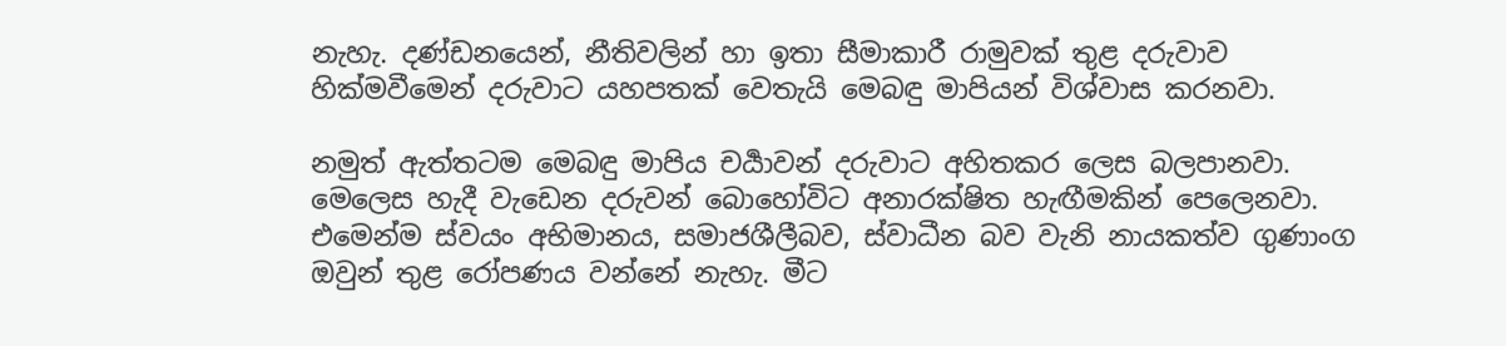නැහැ. දණ්ඩනයෙන්, නීතිවලින් හා ඉතා සීමාකාරී රාමුවක් තුළ දරුවාව හික්මවීමෙන් දරුවාට යහපතක් වෙතැයි මෙබඳු මාපියන් විශ්වාස කරනවා.

නමුත් ඇත්තටම මෙබඳු මාපිය චර්‍යාවන් දරුවාට අහිතකර ලෙස බලපානවා. මෙලෙස හැදී වැඩෙන දරුවන් බොහෝවිට අනාරක්ෂිත හැඟීමකින් පෙලෙනවා. එමෙන්ම ස්වයං අභිමානය, සමාජශීලීබව, ස්වාධීන බව වැනි නායකත්ව ගුණාංග ඔවුන් තුළ රෝපණය වන්නේ නැහැ. මීට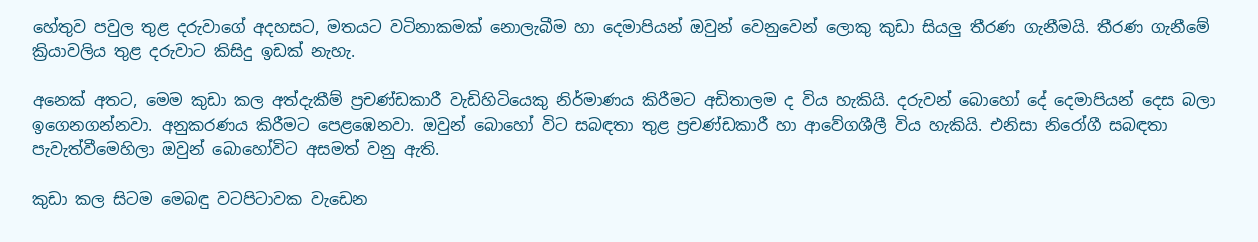හේතුව පවුල තුළ දරුවාගේ අදහසට, මතයට වටිනාකමක් නොලැබීම හා දෙමාපියන් ඔවුන් වෙනුවෙන් ලොකු කුඩා සියලු තීරණ ගැනීමයි. තීරණ ගැනීමේ ක්‍රියාවලිය තුළ දරුවාට කිසිදු ඉඩක් නැහැ.

අනෙක් අතට, මෙම කුඩා කල අත්දැකීම් ප්‍රචණ්ඩකාරී වැඩිහිටියෙකු නිර්මාණය කිරීමට අඩිතාලම ද විය හැකියි. දරුවන් බොහෝ දේ දෙමාපියන් දෙස බලා ඉගෙනගන්නවා. අනුකරණය කිරීමට පෙළඹෙනවා. ඔවුන් බොහෝ විට සබඳතා තුළ ප්‍රචණ්ඩකාරී හා ආවේගශීලී විය හැකියි. එනිසා නිරෝගී සබඳතා පැවැත්වීමෙහිලා ඔවුන් බොහෝවිට අසමත් වනු ඇති.

කුඩා කල සිටම මෙබඳු වටපිටාවක වැඩෙන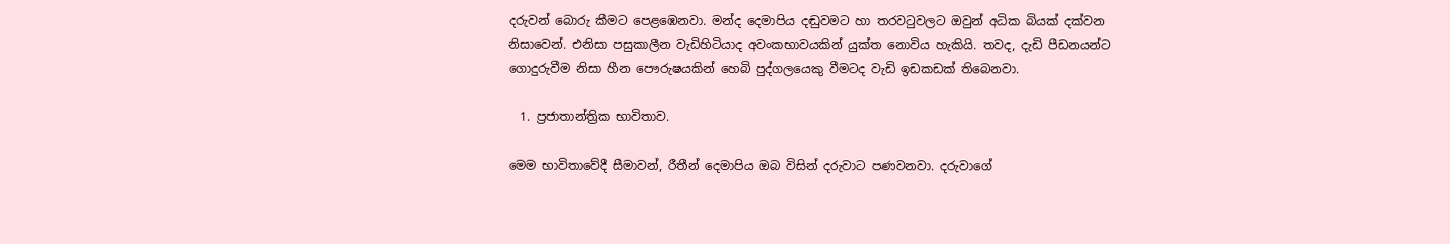දරුවන් බොරු කීමට පෙළඹෙනවා. මන්ද දෙමාපිය දඬුවමට හා තරවටුවලට ඔවුන් අධික බියක් දක්වන නිසාවෙන්. එනිසා පසුකාලීන වැඩිහිටියාද අවංකභාවයකින් යුක්ත නොවිය හැකියි. තවද, දැඩි පීඩනයන්ට ගොදුරුවීම නිසා හීන පෞරුෂයකින් හෙබි පුද්ගලයෙකු වීමටද වැඩි ඉඩකඩක් තිබෙනවා.

  1. ප්‍රජාතාන්ත්‍රික භාවිතාව.

මෙම භාවිතාවේදී සීමාවන්, රීතීන් දෙමාපිය ඔබ විසින් දරුවාට පණවනවා. දරුවාගේ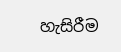හැසිරීම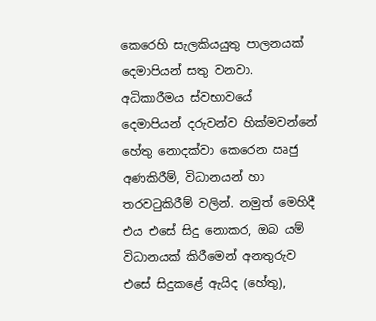කෙරෙහි සැලකියයුතු පාලනයක් දෙමාපියන් සතු වනවා. අධිකාරීමය ස්වභාවයේ දෙමාපියන් දරුවන්ව හික්මවන්නේ හේතු නොදක්වා කෙරෙන ඍජු අණකිරීම්, විධානයන් හා තරවටුකිරීම් වලින්. නමුත් මෙහිදී එය එසේ සිදු නොකර, ඔබ යම් විධානයක් කිරීමෙන් අනතුරුව එසේ සිදුකළේ ඇයිද (හේතු),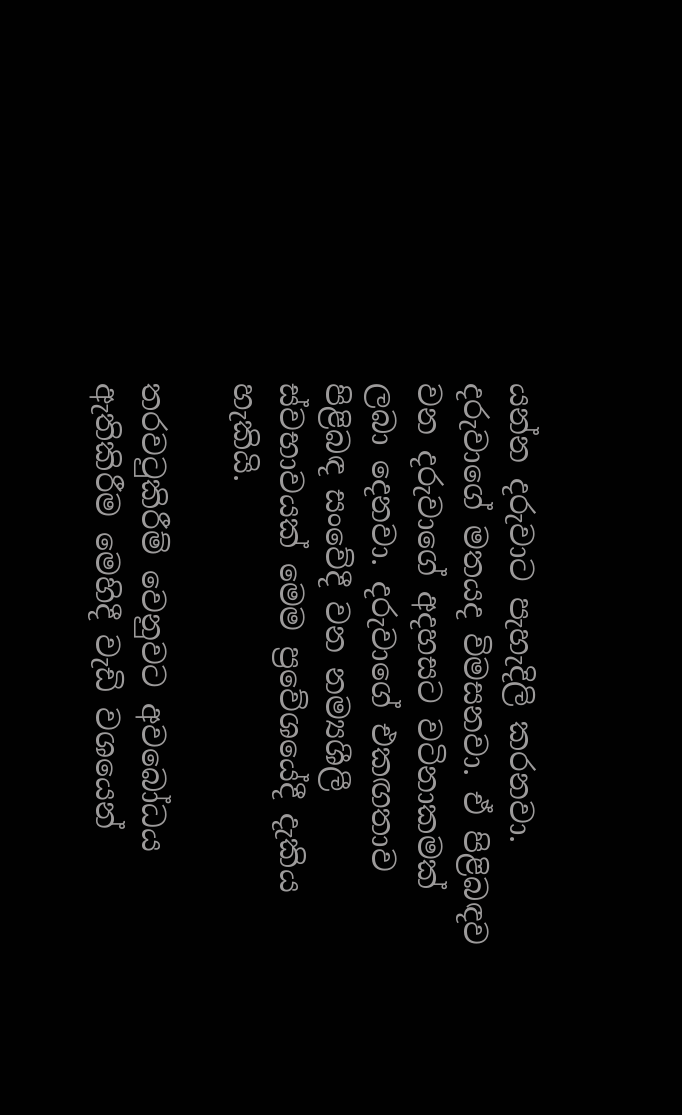යන්න දරුවාට පැහැදිලි කරනවා. දරුවාගේ මතයද විමසනවා. ඒ පිළිබඳව වන දරුවාගේ අදහසට වටිනාකමක් ලබා දෙනවා. දරුවාගේ එකඟතාව පිළිබඳ සංවේදී වන නම්‍යශීලී ස්වභාවයක් මෙම ප්‍රවේශයේදී දැකිය හැකියි.

තරවටුකිරීම් වෙනුවට අවබෝධය ඇතිකිරීම මෙහිදී වැඩි වශයෙන්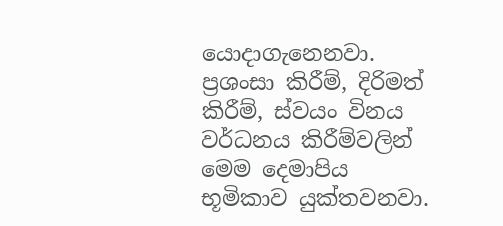යොදාගැනෙනවා. ප්‍රශංසා කිරීම්, දිරිමත් කිරීම්, ස්වයං විනය වර්ධනය කිරීම්වලින් මෙම දෙමාපිය භූමිකාව යුක්තවනවා.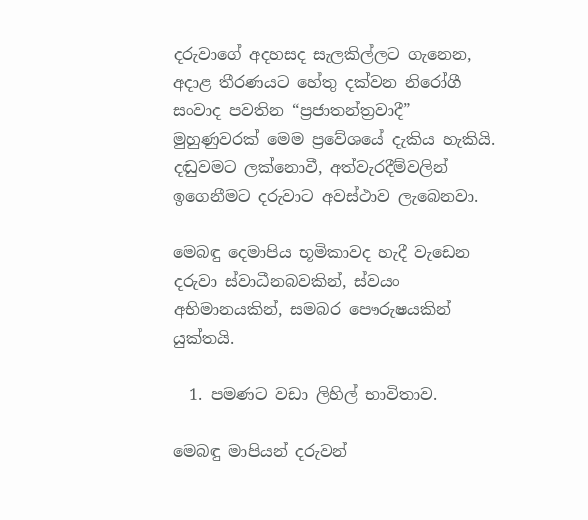දරුවාගේ අදහසද සැලකිල්ලට ගැනෙන, අදාළ තීරණයට හේතු දක්වන නිරෝගී සංවාද පවතින “ප්‍රජාතන්ත්‍රවාදී” මුහුණුවරක් මෙම ප්‍රවේශයේ දැකිය හැකියි. දඬුවමට ලක්නොවී, අත්වැරදීම්වලින් ඉගෙනීමට දරුවාට අවස්ථාව ලැබෙනවා.

මෙබඳු දෙමාපිය භූමිකාවද හැදී වැඩෙන දරුවා ස්වාධීනබවකින්, ස්වයං අභිමානයකින්, සමබර පෞරුෂයකින් යුක්තයි.

  1. පමණට වඩා ලිහිල් භාවිතාව.

මෙබඳු මාපියන් දරුවන්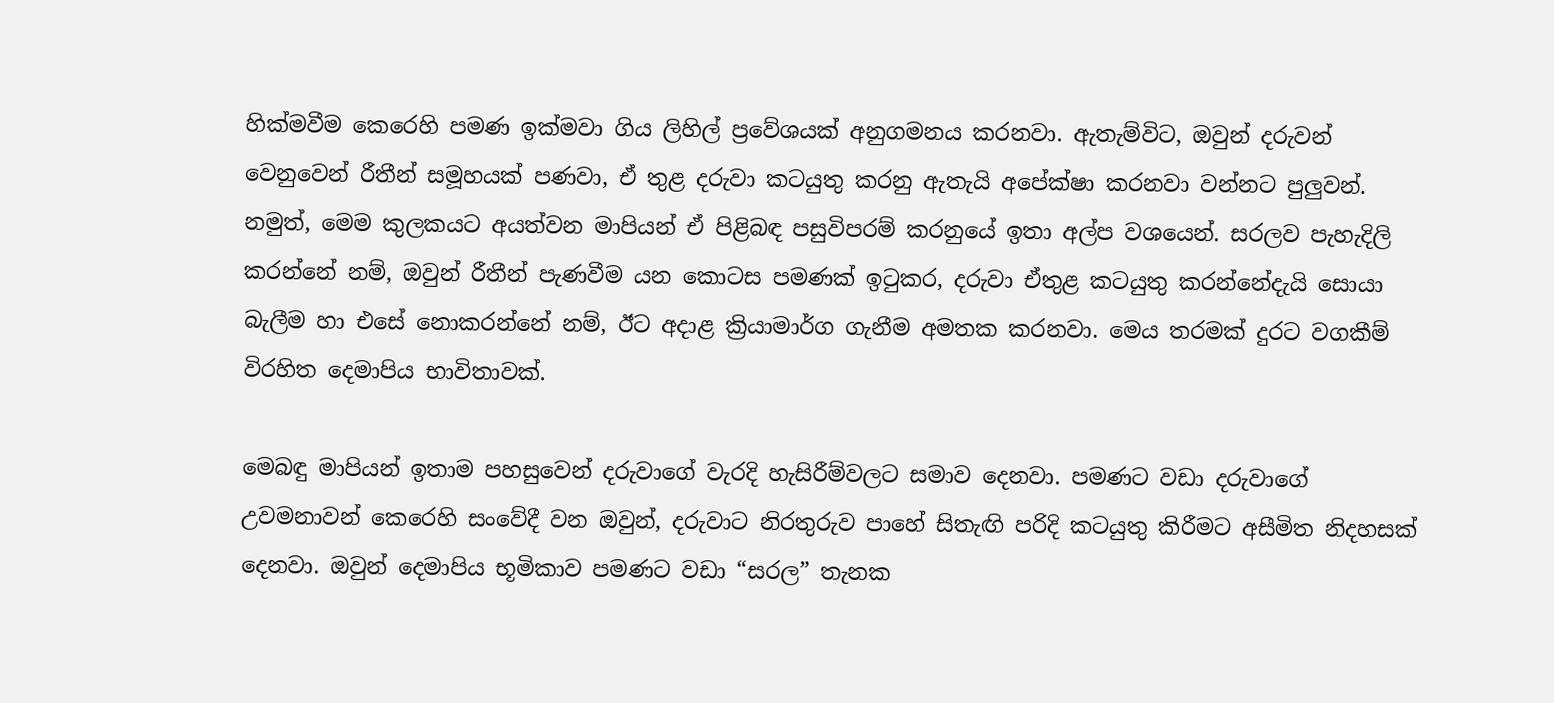හික්මවීම කෙරෙහි පමණ ඉක්මවා ගිය ලිහිල් ප්‍රවේශයක් අනුගමනය කරනවා. ඇතැම්විට, ඔවුන් දරුවන් වෙනුවෙන් රීතීන් සමූහයක් පණවා, ඒ තුළ දරුවා කටයුතු කරනු ඇතැයි අපේක්ෂා කරනවා වන්නට පුලුවන්. නමුත්, මෙම කුලකයට අයත්වන මාපියන් ඒ පිළිබඳ පසුවිපරම් කරනුයේ ඉතා අල්ප වශයෙන්. සරලව පැහැදිලි කරන්නේ නම්, ඔවුන් රීතීන් පැණවීම යන කොටස පමණක් ඉටුකර, දරුවා ඒතුළ කටයුතු කරන්නේදැයි සොයා බැලීම හා එසේ නොකරන්නේ නම්, ඊට අදාළ ක්‍රියාමාර්ග ගැනීම අමතක කරනවා. මෙය තරමක් දුරට වගකීම් විරහිත දෙමාපිය භාවිතාවක්.

මෙබඳු මාපියන් ඉතාම පහසුවෙන් දරුවාගේ වැරදි හැසිරීම්වලට සමාව දෙනවා. පමණට වඩා දරුවාගේ උවමනාවන් කෙරෙහි සංවේදී වන ඔවුන්, දරුවාට නිරතුරුව පාහේ සිතැඟි පරිදි කටයුතු කිරීමට අසීමිත නිදහසක් දෙනවා. ඔවුන් දෙමාපිය භූමිකාව පමණට වඩා “සරල” තැනක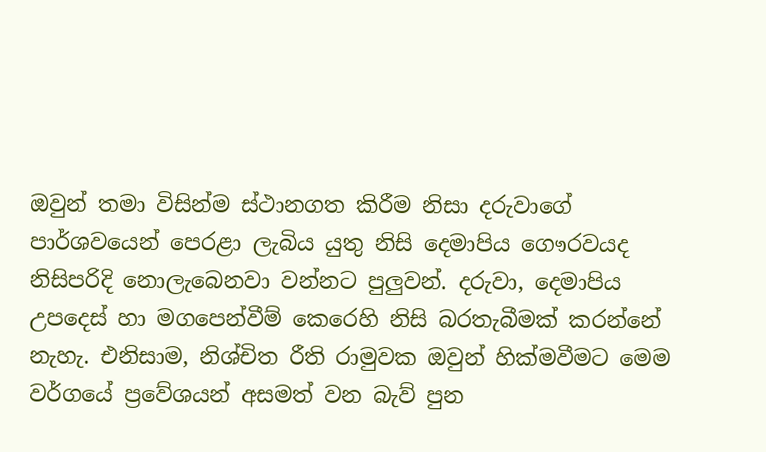ඔවුන් තමා විසින්ම ස්ථානගත කිරීම නිසා දරුවාගේ පාර්ශවයෙන් පෙරළා ලැබිය යුතු නිසි දෙමාපිය ගෞරවයද නිසිපරිදි නොලැබෙනවා වන්නට පුලුවන්. දරුවා, දෙමාපිය උපදෙස් හා මගපෙන්වීම් කෙරෙහි නිසි බරතැබීමක් කරන්නේ නැහැ. එනිසාම, නිශ්චිත රීති රාමුවක ඔවුන් හික්මවීමට මෙම වර්ගයේ ප්‍රවේශයන් අසමත් වන බැව් පුන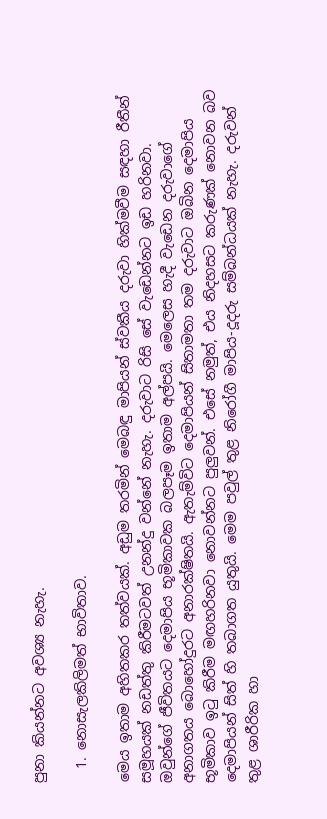පුනා කියන්නට අවශ්‍ය නැහැ.

  1. නොසැලකිලිමත් භාවිතාව.

මෙය ඉතාම අහිතකර තත්වයක්. අඩුම තරමින් මෙබඳු මාපියන් ස්වකීය දරුවා හික්මවීම සඳහා රීතීන් සමූහයක් නඩත්තු කිරීමටවත් උනන්දු වන්නේ නැහැ. දරුවාට රිසි සේ වැඩෙන්නට ඉඩ හරිනවා. ඔවුන්ගේ ජීවිතයට දෙමාපිය භූමිකාවක බලපෑම ඉතාම අල්පයි. මෙලෙස හැදී වැඩෙන දරුවාගේ අනාගතය බොහෝදුරට අනාරක්ෂිතයි. ඇතැම්විට දෙමාපියන් සිතාමතා තම දරුවාට ඔබින දෙමාපිය භූමිකාව ඉටු කිරීම මඟහරිනවා නොවන්නට පුලුවන්. එසේ නමුත්, එය නිදහසට කරුණක් නොවන බව දෙමාපියන් සිත් හි තබාගත යුතුයි. මෙම පවුල් තුළ නිරෝගී මාපිය-දූදරු සම්බන්ධයක් නැහැ. දරුවන් තුළ ශාරීරික හා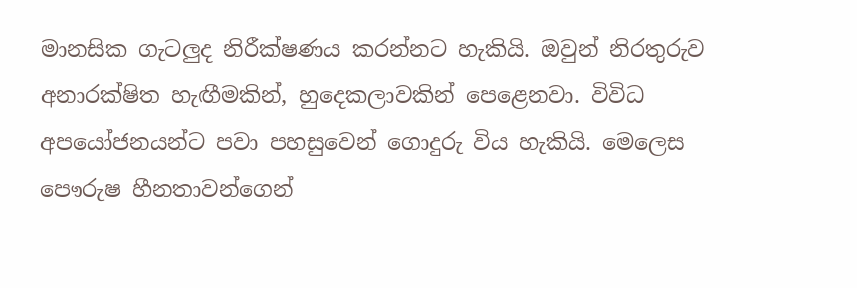මානසික ගැටලුද නිරීක්ෂණය කරන්නට හැකියි. ඔවුන් නිරතුරුව අනාරක්ෂිත හැඟීමකින්, හුදෙකලාවකින් පෙළෙනවා. විවිධ අපයෝජනයන්ට පවා පහසුවෙන් ගොදුරු විය හැකියි. මෙලෙස පෞරුෂ හීනතාවන්ගෙන්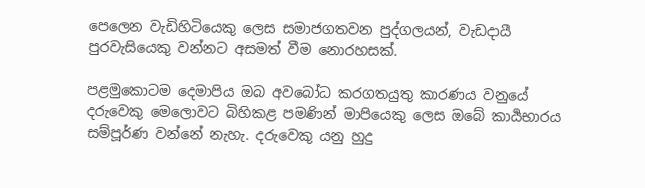පෙලෙන වැඩිහිටියෙකු ලෙස සමාජගතවන පුද්ගලයන්, වැඩදායී පුරවැසියෙකු වන්නට අසමත් වීම නොරහසක්.

පළමුකොටම දෙමාපිය ඔබ අවබෝධ කරගතයුතු කාරණය වනුයේ දරුවෙකු මෙලොවට බිහිකළ පමණින් මාපියෙකු ලෙස ඔබේ කාර්‍යභාරය සම්පූර්ණ වන්නේ නැහැ. දරුවෙකු යනු හුදු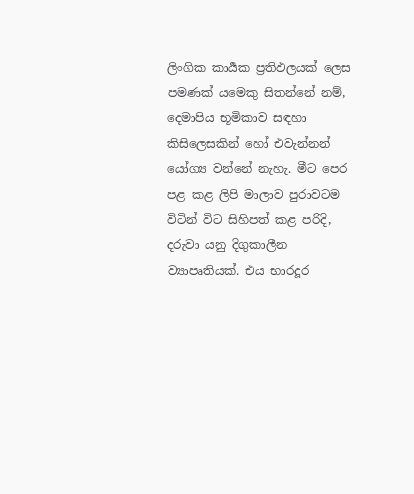ලිංගික කාර්‍යක ප්‍රතිඵලයක් ලෙස පමණක් යමෙකු සිතන්නේ නම්, දෙමාපිය භූමිකාව සඳහා කිසිලෙසකින් හෝ එවැන්නන් යෝග්‍ය වන්නේ නැහැ. මීට පෙර පළ කළ ලිපි මාලාව පුරාවටම විටින් විට සිහිපත් කළ පරිදි, දරුවා යනු දිගුකාලීන ව්‍යාපෘතියක්. එය භාරදූර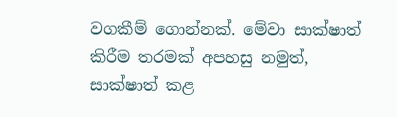වගකීම් ගොන්නක්. මේවා සාක්ෂාත් කිරීම තරමක් අපහසු නමුත්, සාක්ෂාත් කළ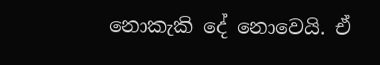නොකැකි දේ නොවෙයි. ඒ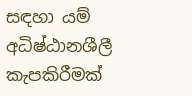සඳහා යම් අධිෂ්ඨානශීලී කැපකිරීමක්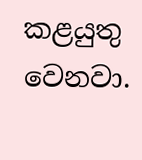කළයුතු වෙනවා.